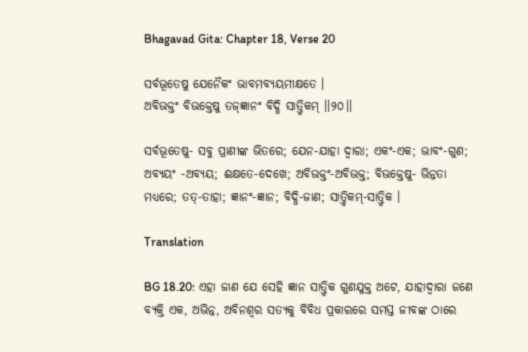Bhagavad Gita: Chapter 18, Verse 20

ସର୍ବଭୂତେଷୁ ଯେନୈକଂ ଭାବମବ୍ୟୟମୀକ୍ଷତେ ।
ଅବିଭକ୍ତଂ ବିଭକ୍ତେଷୁ ତଜ୍‌ଜ୍ଞାନଂ ବିଦ୍ଧି ସାତ୍ତ୍ୱିକମ୍ ।।୨୦।।

ସର୍ବଭୂତେଷୁ- ସବୁ ପ୍ରାଣୀଙ୍କ ଭିତରେ; ଯେନ-ଯାହା ଦ୍ୱାରା; ଏକଂ-ଏକ; ଭାବଂ-ଗୁଣ; ଅବ୍ୟୟଂ -ଅବ୍ୟୟ; ଈକ୍ଷତେ-ଦେଖେ; ଅବିଭକ୍ତଂ-ଅବିଭକ୍ତ; ବିଭକ୍ତେଷୁ- ଭିନ୍ନତା ମଧ୍ୟରେ; ତତ୍‌-ତାହା; ଜ୍ଞାନଂ-ଜ୍ଞାନ; ବିଦ୍ଧି-ଜାଣ; ସାତ୍ତ୍ୱିକମ୍‌-ସାତ୍ତ୍ୱିକ ।

Translation

BG 18.20: ଏହା ଜାଣ ଯେ ସେହି ଜ୍ଞାନ ସାତ୍ତ୍ୱିକ ଗୁଣଯୁକ୍ତ ଅଟେ, ଯାହାଦ୍ୱାରା ଜଣେ ବ୍ୟକ୍ତି ଏକ, ଅଭିନ୍ନ, ଅବିନଶ୍ୱର ସତ୍ୟକୁ ବିବିଧ ପ୍ରକାରରେ ସମସ୍ତ ଜୀବଙ୍କ ଠାରେ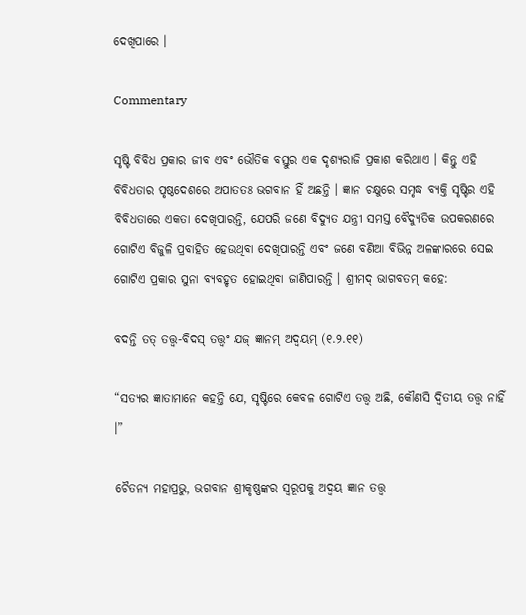ଦେଖିପାରେ ।

Commentary

ସୃଷ୍ଟି ବିବିଧ ପ୍ରକାର ଜୀବ ଏବଂ ଭୌତିକ ବସ୍ତୁର ଏକ ଦୃଶ୍ୟରାଜି ପ୍ରକାଶ କରିଥାଏ । କିନ୍ତୁ ଏହି ବିବିଧତାର ପୃଷ୍ଠଦେଶରେ ଅପାତତଃ ଭଗବାନ ହିଁ ଅଛନ୍ତି । ଜ୍ଞାନ ଚକ୍ଷୁରେ ସମୃଦ୍ଧ ବ୍ୟକ୍ତି ସୃଷ୍ଟିର ଏହି ବିବିଧତାରେ ଏକତା ଦେଖିପାରନ୍ତି, ଯେପରି ଜଣେ ବିଦ୍ୟୁତ ଯନ୍ତ୍ରୀ ସମସ୍ତ ବୈଦ୍ୟୁତିକ ଉପକରଣରେ ଗୋଟିଏ ବିଜୁଳି ପ୍ରବାହିତ ହେଉଥିବା ଦେଖିପାରନ୍ତି ଏବଂ ଜଣେ ବଣିଆ ବିଭିନ୍ନ ଅଳଙ୍କାରରେ ସେଇ ଗୋଟିଏ ପ୍ରକାର ସୁନା ବ୍ୟବହୃତ ହୋଇଥିବା ଜାଣିପାରନ୍ତି । ଶ୍ରୀମଦ୍ ଭାଗବତମ୍ କହେ:

ବଦନ୍ତି ତତ୍ ତତ୍ତ୍ୱ-ବିଦସ୍ ତତ୍ତ୍ୱଂ ଯଜ୍ ଜ୍ଞାନମ୍ ଅଦ୍ୱୟମ୍ (୧.୨.୧୧)

“ସତ୍ୟର ଜ୍ଞାତାମାନେ କହନ୍ତି ଯେ, ସୃଷ୍ଟିରେ କେବଳ ଗୋଟିଏ ତତ୍ତ୍ୱ ଅଛି, କୌଣସି ଦ୍ୱିତୀୟ ତତ୍ତ୍ୱ ନାହିଁ ।”

ଚୈତନ୍ୟ ମହାପ୍ରଭୁ, ଭଗବାନ ଶ୍ରୀକୃଷ୍ଣଙ୍କର ସ୍ୱରୂପକୁ ଅଦ୍ୱୟ ଜ୍ଞାନ ତତ୍ତ୍ୱ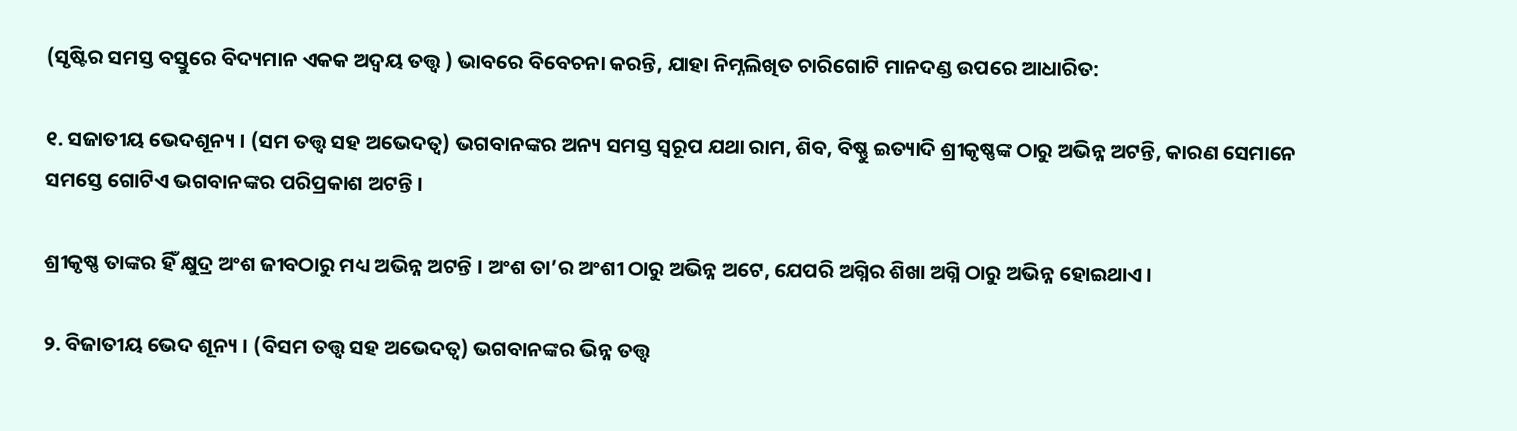(ସୃଷ୍ଟିର ସମସ୍ତ ବସ୍ତୁରେ ବିଦ୍ୟମାନ ଏକକ ଅଦ୍ୱୟ ତତ୍ତ୍ୱ ) ଭାବରେ ବିବେଚନା କରନ୍ତି, ଯାହା ନିମ୍ନଲିଖିତ ଚାରିଗୋଟି ମାନଦଣ୍ଡ ଉପରେ ଆଧାରିତ:

୧. ସଜାତୀୟ ଭେଦଶୂନ୍ୟ । (ସମ ତତ୍ତ୍ୱ ସହ ଅଭେଦତ୍ୱ) ଭଗବାନଙ୍କର ଅନ୍ୟ ସମସ୍ତ ସ୍ୱରୂପ ଯଥା ରାମ, ଶିବ, ବିଷ୍ଣୁ ଇତ୍ୟାଦି ଶ୍ରୀକୃଷ୍ଣଙ୍କ ଠାରୁ ଅଭିନ୍ନ ଅଟନ୍ତି, କାରଣ ସେମାନେ ସମସ୍ତେ ଗୋଟିଏ ଭଗବାନଙ୍କର ପରିପ୍ରକାଶ ଅଟନ୍ତି ।

ଶ୍ରୀକୃଷ୍ଣ ତାଙ୍କର ହିଁ କ୍ଷୁଦ୍ର ଅଂଶ ଜୀବଠାରୁ ମଧ୍ୟ ଅଭିନ୍ନ ଅଟନ୍ତି । ଅଂଶ ତା’ର ଅଂଶୀ ଠାରୁ ଅଭିନ୍ନ ଅଟେ, ଯେପରି ଅଗ୍ନିର ଶିଖା ଅଗ୍ନି ଠାରୁ ଅଭିନ୍ନ ହୋଇଥାଏ ।

୨. ବିଜାତୀୟ ଭେଦ ଶୂନ୍ୟ । (ବିସମ ତତ୍ତ୍ୱ ସହ ଅଭେଦତ୍ୱ) ଭଗବାନଙ୍କର ଭିନ୍ନ ତତ୍ତ୍ୱ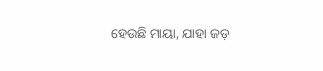ହେଉଛି ମାୟା, ଯାହା ଜଡ଼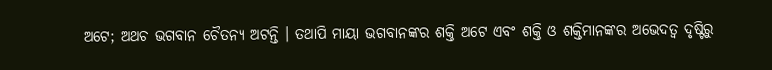ଅଟେ; ଅଥଚ ଭଗବାନ ଚୈତନ୍ୟ ଅଟନ୍ତି । ତଥାପି ମାୟା ଭଗବାନଙ୍କର ଶକ୍ତି ଅଟେ ଏବଂ ଶକ୍ତି ଓ ଶକ୍ତିମାନଙ୍କର ଅଭେଦତ୍ୱ ଦୃଷ୍ଟିରୁ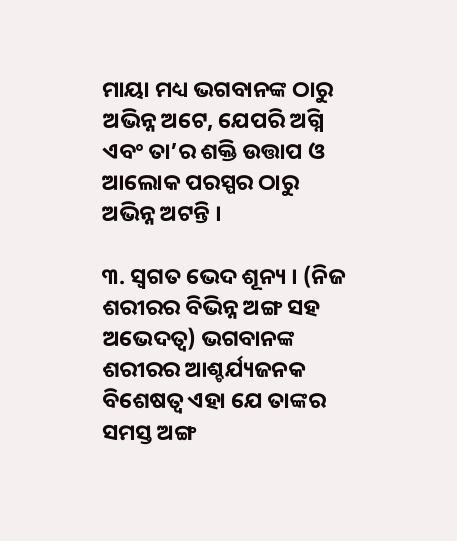ମାୟା ମଧ୍ୟ ଭଗବାନଙ୍କ ଠାରୁ ଅଭିନ୍ନ ଅଟେ, ଯେପରି ଅଗ୍ନି ଏବଂ ତା’ର ଶକ୍ତି ଉତ୍ତାପ ଓ ଆଲୋକ ପରସ୍ପର ଠାରୁ ଅଭିନ୍ନ ଅଟନ୍ତି ।

୩. ସ୍ୱଗତ ଭେଦ ଶୂନ୍ୟ । (ନିଜ ଶରୀରର ବିଭିନ୍ନ ଅଙ୍ଗ ସହ ଅଭେଦତ୍ୱ) ଭଗବାନଙ୍କ ଶରୀରର ଆଶ୍ଚର୍ଯ୍ୟଜନକ ବିଶେଷତ୍ୱ ଏହା ଯେ ତାଙ୍କର ସମସ୍ତ ଅଙ୍ଗ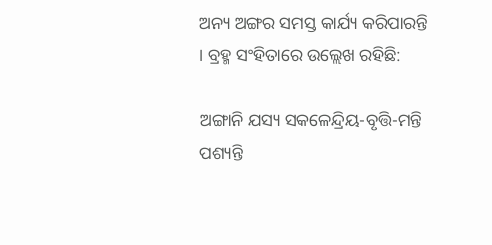ଅନ୍ୟ ଅଙ୍ଗର ସମସ୍ତ କାର୍ଯ୍ୟ କରିପାରନ୍ତି । ବ୍ରହ୍ମ ସଂହିତାରେ ଉଲ୍ଲେଖ ରହିଛି:

ଅଙ୍ଗାନି ଯସ୍ୟ ସକଳେନ୍ଦ୍ରିୟ-ବୃତ୍ତି-ମନ୍ତି ପଶ୍ୟନ୍ତି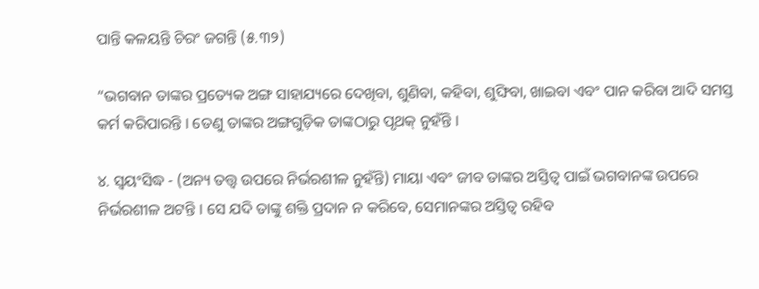ପାନ୍ତି କଳୟନ୍ତି ଚିରଂ ଜଗନ୍ତି (୫.୩୨)

“ଭଗବାନ ତାଙ୍କର ପ୍ରତ୍ୟେକ ଅଙ୍ଗ ସାହାଯ୍ୟରେ ଦେଖିବା, ଶୁଣିବା, କହିବା, ଶୁଙ୍ଘିବା, ଖାଇବା ଏବଂ ପାନ କରିବା ଆଦି ସମସ୍ତ କର୍ମ କରିପାରନ୍ତି । ତେଣୁ ତାଙ୍କର ଅଙ୍ଗଗୁଡ଼ିକ ତାଙ୍କଠାରୁ ପୃଥକ୍ ନୁହଁନ୍ତି ।

୪. ସ୍ୱୟଂସିଦ୍ଧ - (ଅନ୍ୟ ତତ୍ତ୍ୱ ଉପରେ ନିର୍ଭରଶୀଳ ନୁହଁନ୍ତି) ମାୟା ଏବଂ ଜୀବ ତାଙ୍କର ଅସ୍ତିତ୍ୱ ପାଇଁ ଭଗବାନଙ୍କ ଉପରେ ନିର୍ଭରଶୀଳ ଅଟନ୍ତି । ସେ ଯଦି ତାଙ୍କୁ ଶକ୍ତି ପ୍ରଦାନ ନ କରିବେ, ସେମାନଙ୍କର ଅସ୍ତିତ୍ୱ ରହିବ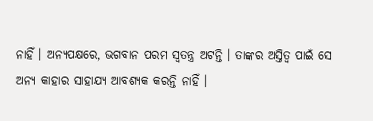ନାହିଁ । ଅନ୍ୟପକ୍ଷରେ, ଭଗବାନ ପରମ ସ୍ୱତନ୍ତ୍ର ଅଟନ୍ତି । ତାଙ୍କର ଅସ୍ତିତ୍ୱ ପାଇଁ ସେ ଅନ୍ୟ କାହାର ସାହାଯ୍ୟ ଆବଶ୍ୟକ କରନ୍ତି ନାହିଁ ।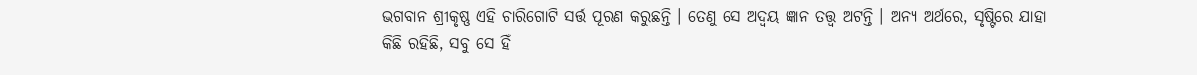ଭଗବାନ ଶ୍ରୀକୃଷ୍ଣ ଏହି ଚାରିଗୋଟି ସର୍ତ୍ତ ପୂରଣ କରୁଛନ୍ତି । ତେଣୁ ସେ ଅଦ୍ୱୟ ଜ୍ଞାନ ତତ୍ତ୍ୱ ଅଟନ୍ତି । ଅନ୍ୟ ଅର୍ଥରେ, ସୃଷ୍ଟିରେ ଯାହା କିଛି ରହିଛି, ସବୁ ସେ ହିଁ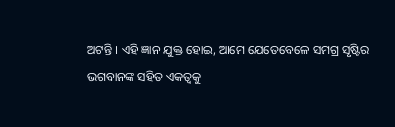ଅଟନ୍ତି । ଏହି ଜ୍ଞାନ ଯୁକ୍ତ ହୋଇ, ଆମେ ଯେତେବେଳେ ସମଗ୍ର ସୃଷ୍ଟିର ଭଗବାନଙ୍କ ସହିତ ଏକତ୍ୱକୁ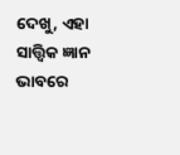ଦେଖୁ, ଏହା ସାତ୍ତ୍ୱିକ ଜ୍ଞାନ ଭାବରେ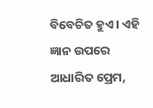ବିବେଚିତ ହୁଏ । ଏହି ଜ୍ଞାନ ଉପରେ ଆଧାରିତ ପ୍ରେମ,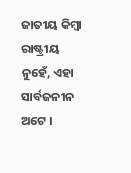ଜାତୀୟ କିମ୍ବା ରାଷ୍ଟ୍ରୀୟ ନୁହେଁ, ଏହା ସାର୍ବଜନୀନ ଅଟେ ।